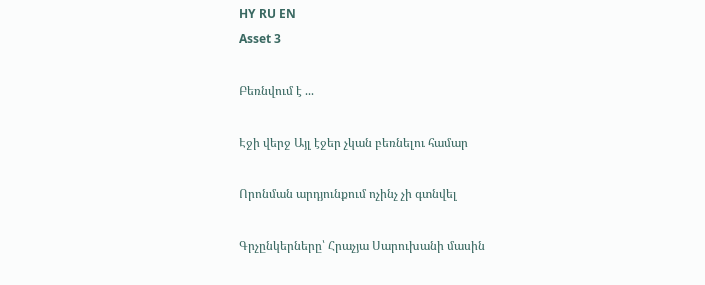HY RU EN
Asset 3

Բեռնվում է ...

Էջի վերջ Այլ էջեր չկան բեռնելու համար

Որոնման արդյունքում ոչինչ չի գտնվել

Գրչընկերները՝ Հրաչյա Սարուխանի մասին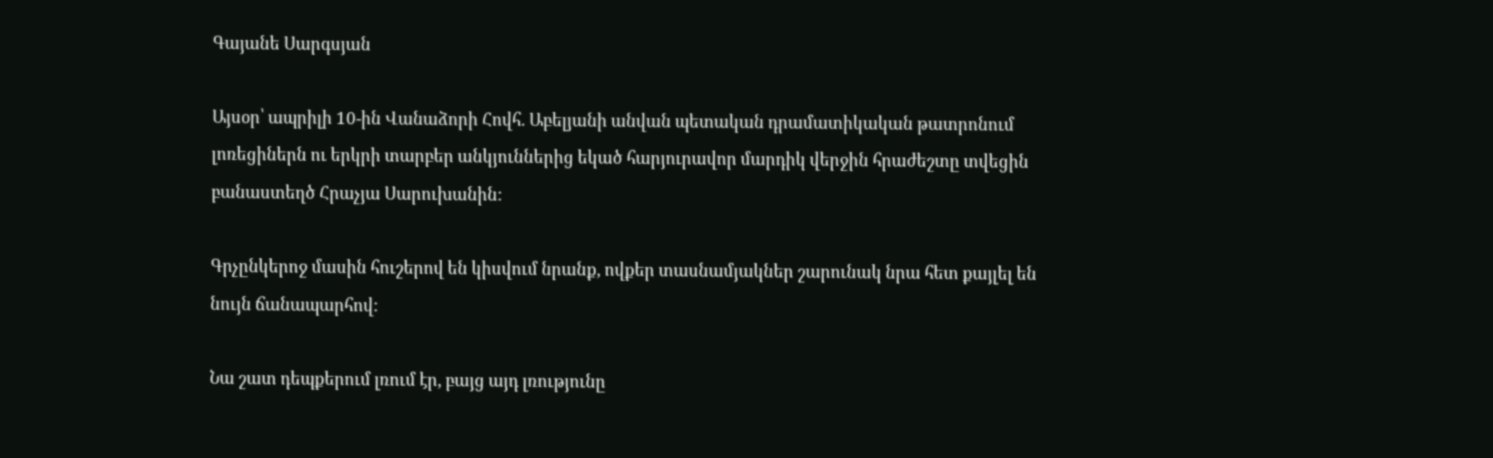Գայանե Սարգսյան

Այսօր՝ ապրիլի 10-ին Վանաձորի Հովհ. Աբելյանի անվան պետական դրամատիկական թատրոնում լոռեցիներն ու երկրի տարբեր անկյուններից եկած հարյուրավոր մարդիկ վերջին հրաժեշտը տվեցին բանաստեղծ Հրաչյա Սարուխանին:

Գրչընկերոջ մասին հուշերով են կիսվում նրանք, ովքեր տասնամյակներ շարունակ նրա հետ քայլել են նույն ճանապարհով:

Նա շատ դեպքերում լռում էր, բայց այդ լռությունը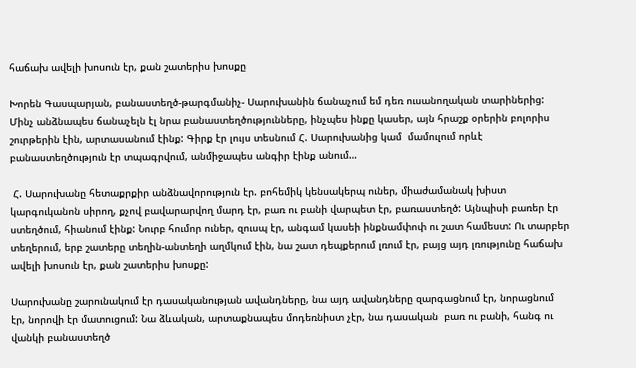հաճախ ավելի խոսուն էր, քան շատերիս խոսքը

Խորեն Գասպարյան, բանաստեղծ-թարգմանիչ- Սարուխանին ճանաչում եմ դեռ ուսանողական տարիներից: Մինչ անձնապես ճանաչելն էլ նրա բանաստեղծությունները, ինչպես ինքը կասեր, այն հրաշք օրերին բոլորիս շուրթերին էին, արտասանում էինք: Գիրք էր լույս տեսնում Հ. Սարուխանից կամ  մամուլում որևէ բանաստեղծություն էր տպագրվում, անմիջապես անգիր էինք անում…

 Հ. Սարուխանը հետաքրքիր անձնավորություն էր. բոհեմիկ կենսակերպ ուներ, միաժամանակ խիստ կարգուկանոն սիրող, քչով բավարարվող մարդ էր, բառ ու բանի վարպետ էր, բառաստեղծ: Այնպիսի բառեր էր ստեղծում, հիանում էինք: Նուրբ հումոր ուներ, զուսպ էր, անգամ կասեի ինքնամփոփ ու շատ համեստ: Ու տարբեր տեղերում, երբ շատերը տեղին-անտեղի աղմկում էին, նա շատ դեպքերում լռում էր, բայց այդ լռությունը հաճախ ավելի խոսուն էր, քան շատերիս խոսքը:

Սարուխանը շարունակում էր դասականության ավանդները, նա այդ ավանդները զարգացնում էր, նորացնում էր, նորովի էր մատուցում: Նա ձևական, արտաքնապես մոդեռնիստ չէր, նա դասական  բառ ու բանի, հանգ ու վանկի բանաստեղծ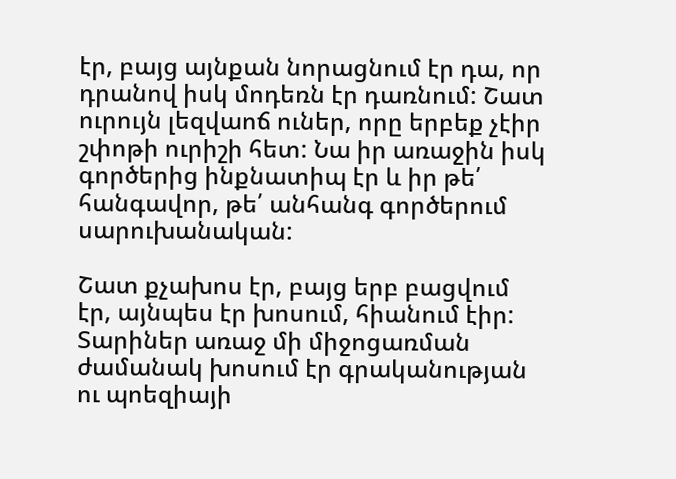էր, բայց այնքան նորացնում էր դա, որ դրանով իսկ մոդեռն էր դառնում: Շատ ուրույն լեզվաոճ ուներ, որը երբեք չէիր շփոթի ուրիշի հետ: Նա իր առաջին իսկ գործերից ինքնատիպ էր և իր թե՛ հանգավոր, թե՛ անհանգ գործերում սարուխանական:

Շատ քչախոս էր, բայց երբ բացվում էր, այնպես էր խոսում, հիանում էիր: Տարիներ առաջ մի միջոցառման ժամանակ խոսում էր գրականության ու պոեզիայի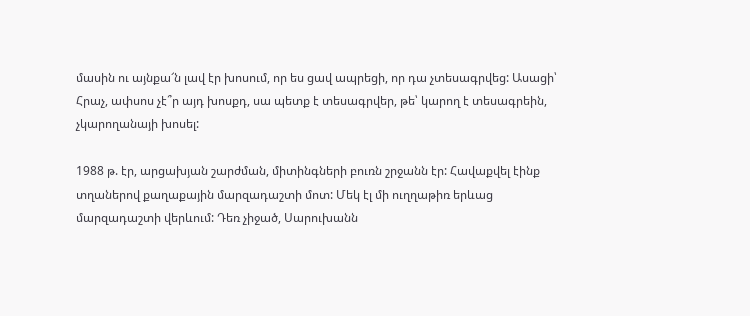մասին ու այնքա՜ն լավ էր խոսում, որ ես ցավ ապրեցի, որ դա չտեսագրվեց: Ասացի՝ Հրաչ, ափսոս չէ՞ր այդ խոսքդ, սա պետք է տեսագրվեր, թե՝ կարող է տեսագրեին, չկարողանայի խոսել:

1988 թ. էր, արցախյան շարժման, միտինգների բուռն շրջանն էր: Հավաքվել էինք տղաներով քաղաքային մարզադաշտի մոտ: Մեկ էլ մի ուղղաթիռ երևաց մարզադաշտի վերևում: Դեռ չիջած, Սարուխանն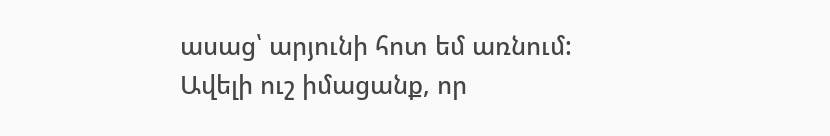ասաց՝ արյունի հոտ եմ առնում: Ավելի ուշ իմացանք, որ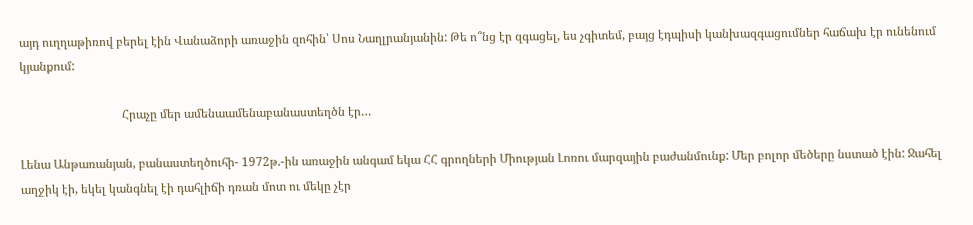այդ ուղղաթիռով բերել էին Վանաձորի առաջին զոհին՝ Սոս Նաղլրանյանին: Թե ո՞նց էր զգացել, ես չգիտեմ, բայց էդպիսի կանխազգացումներ հաճախ էր ունենում կյանքում:

                                  Հրաչը մեր ամենաամենաբանաստեղծն էր…

Լենա Անթառանյան, բանաստեղծուհի- 1972թ.-ին առաջին անգամ եկա ՀՀ գրողների Միության Լոռու մարզային բաժանմունք: Մեր բոլոր մեծերը նստած էին: Ջահել աղջիկ էի, եկել կանգնել էի դահլիճի դռան մոտ ու մեկը չէր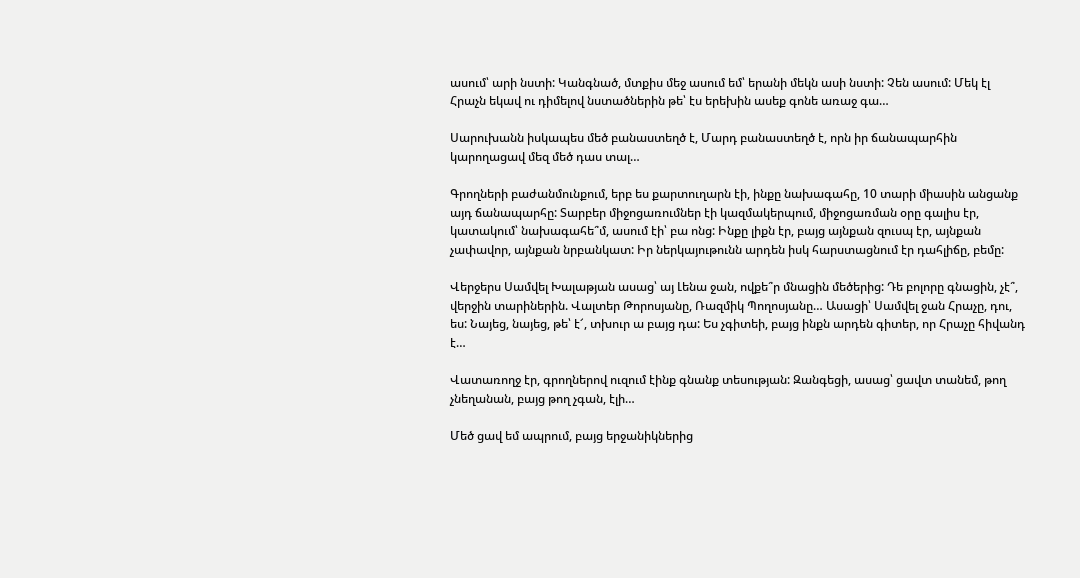ասում՝ արի նստի: Կանգնած, մտքիս մեջ ասում եմ՝ երանի մեկն ասի նստի: Չեն ասում: Մեկ էլ Հրաչն եկավ ու դիմելով նստածներին թե՝ էս երեխին ասեք գոնե առաջ գա…

Սարուխանն իսկապես մեծ բանաստեղծ է, Մարդ բանաստեղծ է, որն իր ճանապարհին կարողացավ մեզ մեծ դաս տալ…

Գրողների բաժանմունքում, երբ ես քարտուղարն էի, ինքը նախագահը, 10 տարի միասին անցանք այդ ճանապարհը: Տարբեր միջոցառումներ էի կազմակերպում, միջոցառման օրը գալիս էր, կատակում՝ նախագահե՞մ, ասում էի՝ բա ոնց: Ինքը լիքն էր, բայց այնքան զուսպ էր, այնքան չափավոր, այնքան նրբանկատ: Իր ներկայութունն արդեն իսկ հարստացնում էր դահլիճը, բեմը:

Վերջերս Սամվել Խալաթյան ասաց՝ այ Լենա ջան, ովքե՞ր մնացին մեծերից: Դե բոլորը գնացին, չէ՞, վերջին տարիներին. Վալտեր Թորոսյանը, Ռազմիկ Պողոսյանը… Ասացի՝ Սամվել ջան Հրաչը, դու, ես: Նայեց, նայեց, թե՝ է՜, տխուր ա բայց դա: Ես չգիտեի, բայց ինքն արդեն գիտեր, որ Հրաչը հիվանդ է…

Վատառողջ էր, գրողներով ուզում էինք գնանք տեսության: Զանգեցի, ասաց՝ ցավտ տանեմ, թող չնեղանան, բայց թող չգան, էլի…

Մեծ ցավ եմ ապրում, բայց երջանիկներից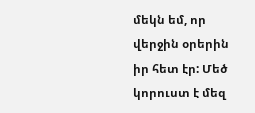մեկն եմ, որ վերջին օրերին իր հետ էր: Մեծ կորուստ է մեզ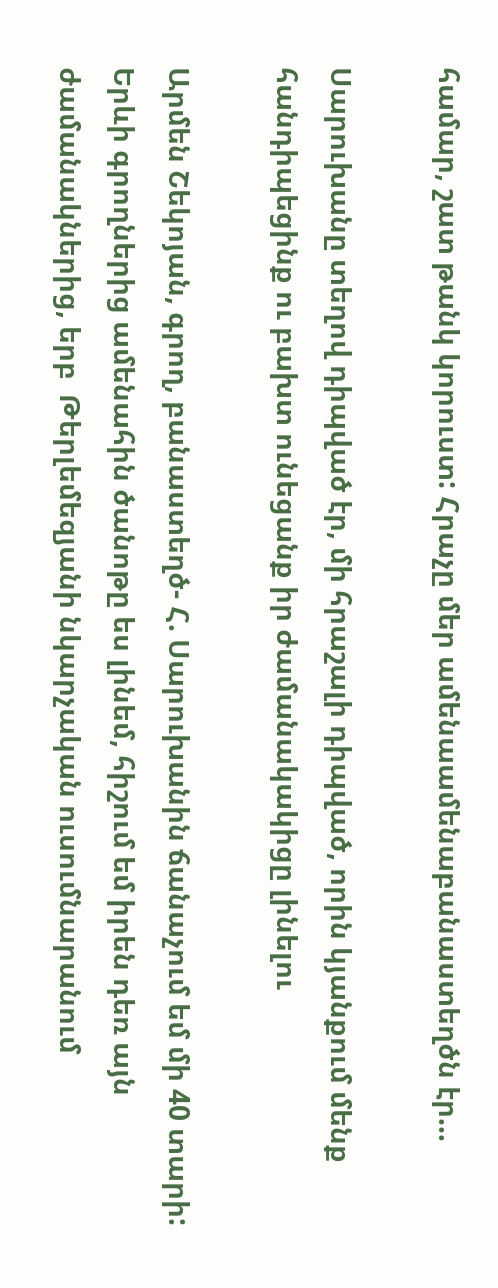համար, շատ թանկ կորուստ: Հրաչը մեր ամենաամենաբանաստեղծն էր…

Սարուխանը տեղով դիպված էր, մի հրաշալի դիպված, որին կյանքում մենք հանդիպեցինք ու բախտ ունեցանք իր ժամանակակիցը լինելու

Արմեն Շեկոյան, գրող, բանաստեղծ- Հ. Սարուխանին ճանաչում եմ մի 40 տարի: Երևի գրողներից ամենահին ծանոթը ես լինեմ, հիշում եմ իրեն դեռ այն ժամանակներից, երբ  Թերլեմեզյանի նկարչական ուսումնարանում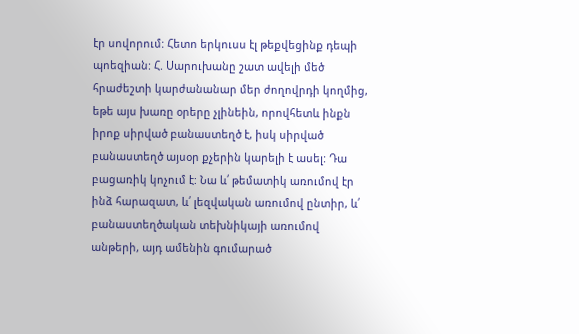էր սովորում: Հետո երկուսս էլ թեքվեցինք դեպի պոեզիան: Հ. Սարուխանը շատ ավելի մեծ հրաժեշտի կարժանանար մեր ժողովրդի կողմից, եթե այս խառը օրերը չլինեին, որովհետև ինքն իրոք սիրված բանաստեղծ է, իսկ սիրված բանաստեղծ այսօր քչերին կարելի է ասել: Դա բացառիկ կոչում է: Նա և՛ թեմատիկ առումով էր ինձ հարազատ, և՛ լեզվական առումով ընտիր, և՛ բանաստեղծական տեխնիկայի առումով անթերի, այդ ամենին գումարած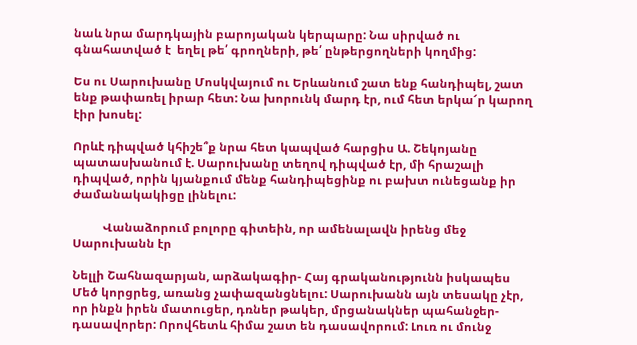նաև նրա մարդկային բարոյական կերպարը: Նա սիրված ու գնահատված է  եղել թե՛ գրողների, թե՛ ընթերցողների կողմից:

Ես ու Սարուխանը Մոսկվայում ու Երևանում շատ ենք հանդիպել, շատ ենք թափառել իրար հետ: Նա խորունկ մարդ էր, ում հետ երկա՜ր կարող էիր խոսել:

Որևէ դիպված կհիշե՞ք նրա հետ կապված հարցիս Ա. Շեկոյանը պատասխանում է. Սարուխանը տեղով դիպված էր, մի հրաշալի դիպված, որին կյանքում մենք հանդիպեցինք ու բախտ ունեցանք իր ժամանակակիցը լինելու:

          Վանաձորում բոլորը գիտեին, որ ամենալավն իրենց մեջ Սարուխանն էր

Նելլի Շահնազարյան, արձակագիր- Հայ գրականությունն իսկապես Մեծ կորցրեց, առանց չափազանցնելու: Սարուխանն այն տեսակը չէր,  որ ինքն իրեն մատուցեր, դռներ թակեր, մրցանակներ պահանջեր-դասավորեր: Որովհետև հիմա շատ են դասավորում: Լուռ ու մունջ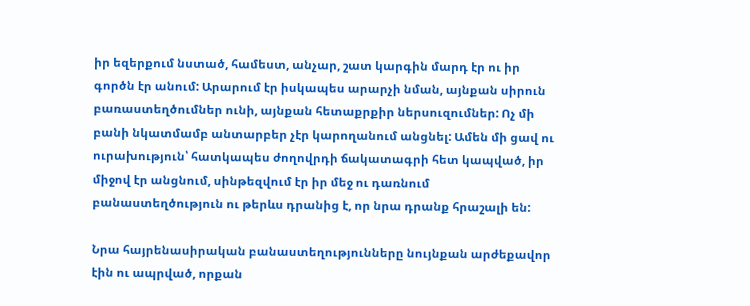իր եզերքում նստած, համեստ, անչար, շատ կարգին մարդ էր ու իր գործն էր անում: Արարում էր իսկապես արարչի նման, այնքան սիրուն բառաստեղծումներ ունի, այնքան հետաքրքիր ներսուզումներ: Ոչ մի բանի նկատմամբ անտարբեր չէր կարողանում անցնել: Ամեն մի ցավ ու ուրախություն՝ հատկապես ժողովրդի ճակատագրի հետ կապված, իր միջով էր անցնում, սինթեզվում էր իր մեջ ու դառնում բանաստեղծություն ու թերևս դրանից է, որ նրա դրանք հրաշալի են:

Նրա հայրենասիրական բանաստեղությունները նույնքան արժեքավոր էին ու ապրված, որքան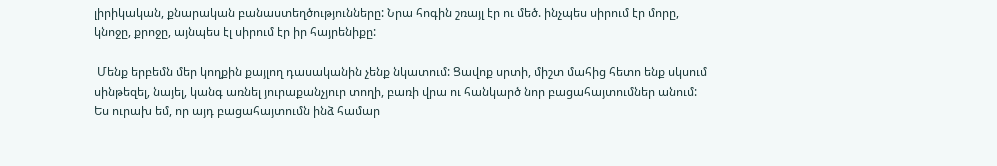լիրիկական, քնարական բանաստեղծությունները: Նրա հոգին շռայլ էր ու մեծ. ինչպես սիրում էր մորը, կնոջը, քրոջը, այնպես էլ սիրում էր իր հայրենիքը:

 Մենք երբեմն մեր կողքին քայլող դասականին չենք նկատում: Ցավոք սրտի, միշտ մահից հետո ենք սկսում սինթեզել, նայել, կանգ առնել յուրաքանչյուր տողի, բառի վրա ու հանկարծ նոր բացահայտումներ անում: Ես ուրախ եմ, որ այդ բացահայտումն ինձ համար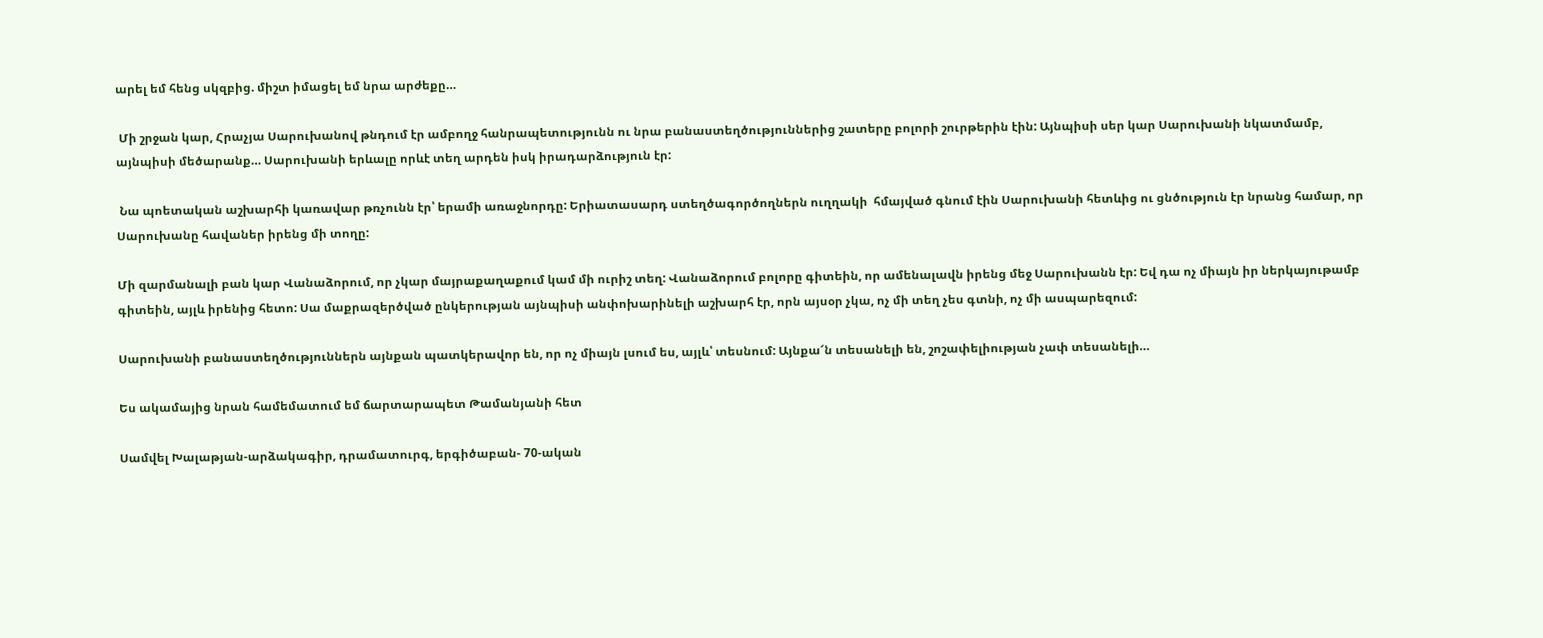արել եմ հենց սկզբից. միշտ իմացել եմ նրա արժեքը…

 Մի շրջան կար, Հրաչյա Սարուխանով թնդում էր ամբողջ հանրապետությունն ու նրա բանաստեղծություններից շատերը բոլորի շուրթերին էին: Այնպիսի սեր կար Սարուխանի նկատմամբ, այնպիսի մեծարանք… Սարուխանի երևալը որևէ տեղ արդեն իսկ իրադարձություն էր:

 Նա պոետական աշխարհի կառավար թռչունն էր՝ երամի առաջնորդը: Երիատասարդ ստեղծագործողներն ուղղակի  հմայված գնում էին Սարուխանի հետևից ու ցնծություն էր նրանց համար, որ Սարուխանը հավաներ իրենց մի տողը:

Մի զարմանալի բան կար Վանաձորում, որ չկար մայրաքաղաքում կամ մի ուրիշ տեղ: Վանաձորում բոլորը գիտեին, որ ամենալավն իրենց մեջ Սարուխանն էր: Եվ դա ոչ միայն իր ներկայութամբ գիտեին, այլև իրենից հետո: Սա մաքրազերծված ընկերության այնպիսի անփոխարինելի աշխարհ էր, որն այսօր չկա, ոչ մի տեղ չես գտնի, ոչ մի ասպարեզում:

Սարուխանի բանաստեղծություններն այնքան պատկերավոր են, որ ոչ միայն լսում ես, այլև՝ տեսնում: Այնքա՜ն տեսանելի են, շոշափելիության չափ տեսանելի…

Ես ակամայից նրան համեմատում եմ ճարտարապետ Թամանյանի հետ

Սամվել Խալաթյան-արձակագիր, դրամատուրգ, երգիծաբան- 70-ական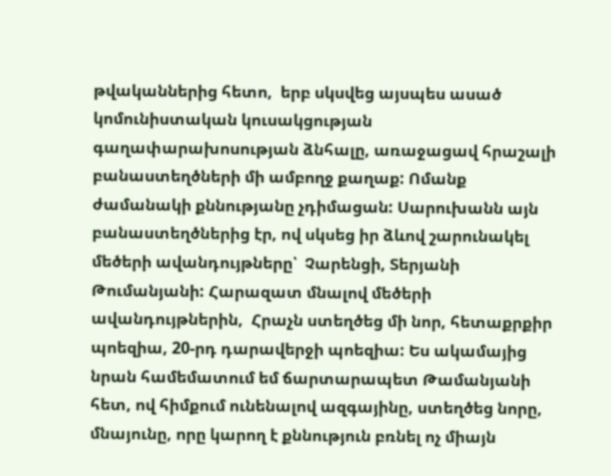թվականներից հետո,  երբ սկսվեց այսպես ասած կոմունիստական կուսակցության գաղափարախոսության ձնհալը, առաջացավ հրաշալի բանաստեղծների մի ամբողջ քաղաք: Ոմանք ժամանակի քննությանը չդիմացան: Սարուխանն այն բանաստեղծներից էր, ով սկսեց իր ձևով շարունակել մեծերի ավանդույթները՝  Չարենցի, Տերյանի Թումանյանի: Հարազատ մնալով մեծերի ավանդույթներին,  Հրաչն ստեղծեց մի նոր, հետաքրքիր պոեզիա, 20-րդ դարավերջի պոեզիա: Ես ակամայից նրան համեմատում եմ ճարտարապետ Թամանյանի հետ, ով հիմքում ունենալով ազգայինը, ստեղծեց նորը, մնայունը, որը կարող է քննություն բռնել ոչ միայն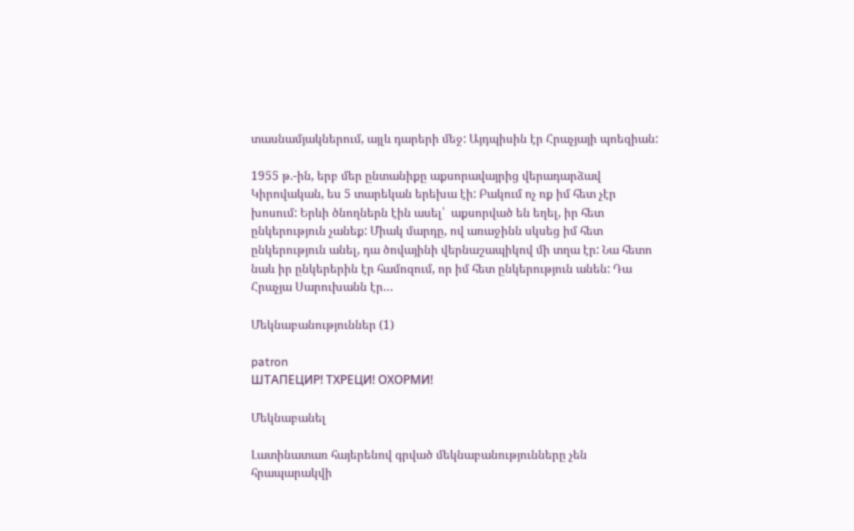տասնամյակներում, այլև դարերի մեջ: Այդպիսին էր Հրաչյայի պոեզիան:

1955 թ.-ին, երբ մեր ընտանիքը աքսորավայրից վերադարձավ Կիրովական, ես 5 տարեկան երեխա էի: Բակում ոչ ոք իմ հետ չէր խոսում: Երևի ծնողներն էին ասել՝  աքսորված են եղել, իր հետ ընկերություն չանեք: Միակ մարդը, ով առաջինն սկսեց իմ հետ ընկերություն անել, դա ծովայինի վերնաշապիկով մի տղա էր: Նա հետո նաև իր ընկերերին էր համոզում, որ իմ հետ ընկերություն անեն: Դա Հրաչյա Սարուխանն էր…

Մեկնաբանություններ (1)

patron
ШТАПЕЦИР! ТХРЕЦИ! ОХОРМИ!

Մեկնաբանել

Լատինատառ հայերենով գրված մեկնաբանությունները չեն հրապարակվի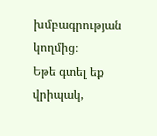խմբագրության կողմից։
Եթե գտել եք վրիպակ,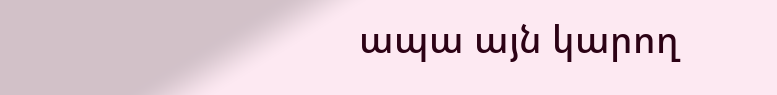ապա այն կարող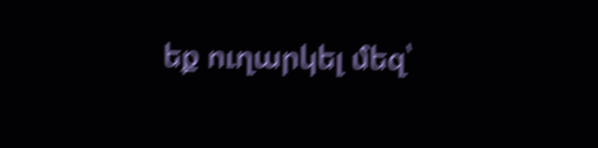եք ուղարկել մեզ՝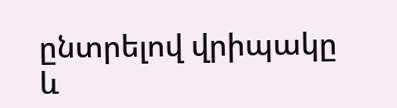ընտրելով վրիպակը և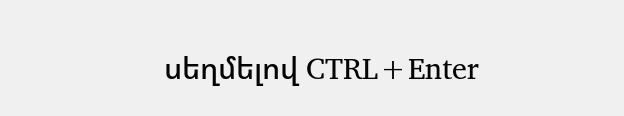սեղմելով CTRL+Enter